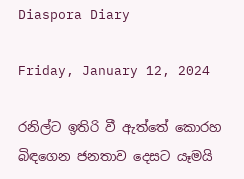Diaspora Diary

Friday, January 12, 2024

රනිල්ට ඉතිරි වී ඇත්තේ කොරහ බිඳගෙන ජනතාව දෙසට යෑමයි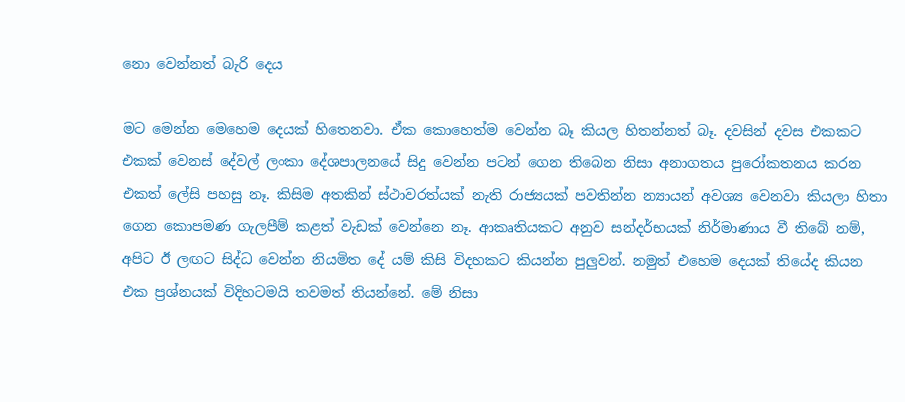නො වෙන්නත් බැරි දෙය

මට මෙන්න මෙහෙම දෙයක් හිතෙනවා. ඒක කොහෙත්ම වෙන්න බෑ කියල හිතන්නත් බෑ. දවසින් දවස එකකට එකක් වෙනස් දේවල් ලංකා දේශපාලනයේ සිදු වෙන්න පටන් ගෙන තිබෙන නිසා අනාගතය පුරෝකතනය කරන එකත් ලේසි පහසු නෑ. කිසිම අතකින් ස්ථාවරත්යක් නැති රාජ්‍යයක් පවතින්න න්‍යායන් අවශ්‍ය වෙනවා කියලා හිතා ගෙන කොපමණ ගැලපීම් කළත් වැඩක් වෙන්නෙ නෑ. ආකෘතියකට අනුව සන්දර්භයක් නිර්මාණාය වී තිබේ නම්, අපිට ඊ ලඟට සිද්ධ වෙන්න නියමිත දේ යම් කිසි විදහකට කියන්න පුලුවන්. නමුත් එහෙම දෙයක් තියේද කියන එක ප්‍රශ්නයක් විදිහටමයි තවමත් තියන්නේ. මේ නිසා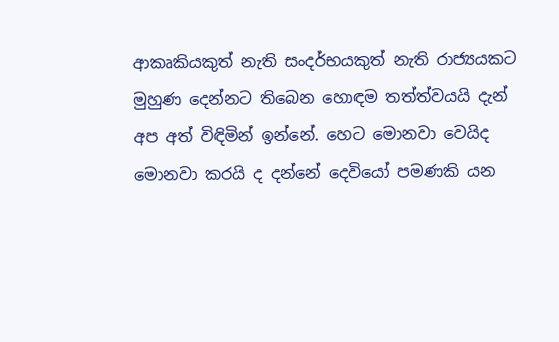ආකෘකියකුත් නැති සංදර්භයකුත් නැති රාජ්‍යයකට මුහුණ දෙන්නට තිබෙන හොඳම තත්ත්වයයි දැන් අප අත් විඳිමින් ඉන්නේ. හෙට මොනවා වෙයිද මොනවා කරයි ද දන්නේ දෙවියෝ පමණකි යන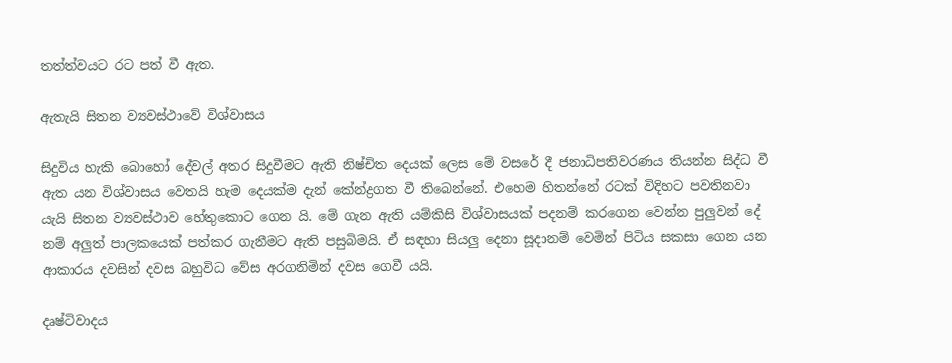තත්ත්වයට රට පත් වී ඇත.

ඇතැයි සිතන ව්‍යවස්ථාවේ විශ්වාසය

සිදුවිය හැකි බොහෝ දේවල් අතර සිදුවීමට ඇති නිෂ්චිත දෙයක් ලෙස මේ වසරේ දී ජනාධිපතිවරණය තියන්න සිද්ධ වී  ඇත යන විශ්වාසය වෙතයි හැම දෙයක්ම දැන් කේන්ද්‍රගත වී තිබෙන්නේ. එහෙම හිතන්නේ රටක් විදිහට පවතිනවා යැයි සිතන ව්‍යවස්ථාව හේතුකොට ගෙන යි. මේ ගැන ඇති යම්කිසි විශ්වාසයක් පදනම් කරගෙන වෙන්න පුලුවන් දේ නම් අලුත් පාලකයෙක් පත්කර ගැනීමට ඇති පසුබිමයි. ඒ සඳහා සියලු දෙනා සූදානම් වෙමින් පිටිය සකසා ගෙන යන ආකාරය දවසින් දවස බහුවිධ වේස අරගනිමින් දවස ගෙවී යයි.

දෘෂ්ටිවාදය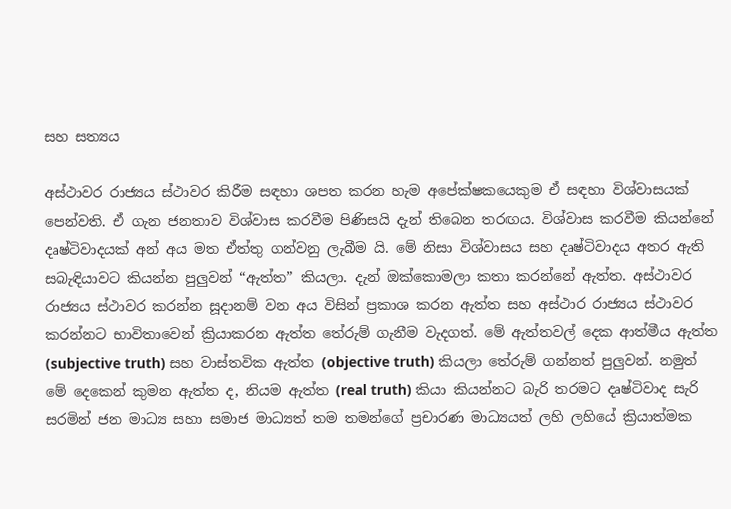සහ සත්‍යය

අස්ථාවර රාජ්‍යය ස්ථාවර කිරීම සඳහා ශපත කරන හැම අපේක්ෂකයෙකුම ඒ සඳහා විශ්වාසයක් පෙන්වති. ඒ ගැන ජනතාව විශ්වාස කරවීම පිණිසයි දැන් තිබෙන තරඟය. විශ්වාස කරවීම කියන්නේ දෘෂ්ටිවාදයක් අන් අය මත ඒත්තු ගන්වනු ලැබීම යි. මේ නිසා විශ්වාසය සහ දෘෂ්ටිවාදය අතර ඇති සබැඳියාවට කියන්න පුලුවන් “ඇත්ත” කියලා. දැන් ඔක්කොමලා කතා කරන්නේ ඇත්ත. අස්ථාවර රාජ්‍යය ස්ථාවර කරන්න සූදානම් වන අය විසින් ප්‍රකාශ කරන ඇත්ත සහ අස්ථාර රාජ්‍යය ස්ථාවර කරන්නට භාවිතාවෙන් ක්‍රියාකරන ඇත්ත තේරුම් ගැනීම වැදගත්. මේ ඇත්තවල් දෙක ආත්මීය ඇත්ත (subjective truth) සහ වාස්තවික ඇත්ත (objective truth) කියලා තේරුම් ගන්නත් පුලුවන්. නමුත් මේ දෙකෙන් කුමන ඇත්ත ද, නියම ඇත්ත (real truth) කියා කියන්නට බැරි තරමට දෘෂ්ටිවාද සැරි සරමින් ජන මාධ්‍ය සහා සමාජ මාධ්‍යත් තම තමන්ගේ ප්‍රචාරණ මාධ්‍යයත් ලහි ලහියේ ක්‍රියාත්මක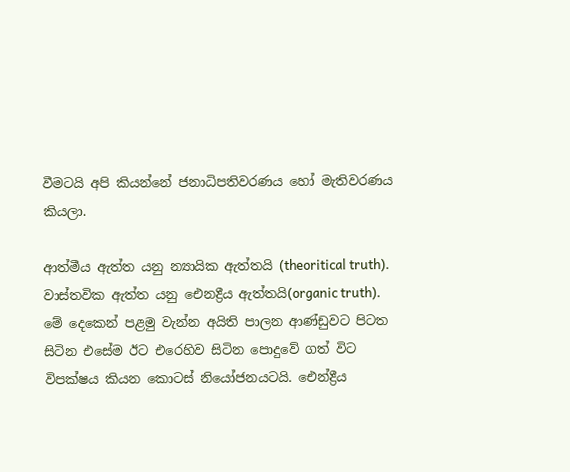වීමටයි අපි කියන්නේ ජනාධිපතිවරණය හෝ මැතිවරණය කියලා.

ආත්මීය ඇත්ත යනු න්‍යායික ඇත්තයි (theoritical truth). වාස්තවික ඇත්ත යනු ඓනද්‍රීය ඇත්තයි(organic truth). මේ දෙකෙන් පළමු වැන්න අයිති පාලන ආණ්ඩුවට පිටත සිටින එසේම ඊට එරෙහිව සිටින පොදුවේ ගත් විට විපක්ෂය කියන කොටස් නියෝජනයටයි. ඓන්ද්‍රීය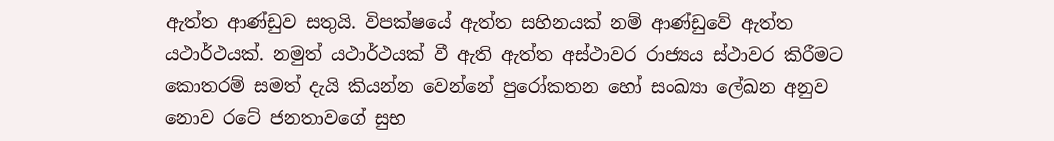ඇත්ත ආණ්ඩුව සතුයි. විපක්ෂයේ ඇත්ත සහිනයක් නම් ආණ්ඩුවේ ඇත්ත යථාර්ථයක්. නමුත් යථාර්ථයක් වී ඇති ඇත්ත අස්ථාවර රාජ්‍යය ස්ථාවර කිරීමට කොතරම් සමත් දැයි කියන්න වෙන්නේ පුරෝකතන හෝ සංඛ්‍යා ලේඛන අනුව නොව රටේ ජනතාවගේ සුභ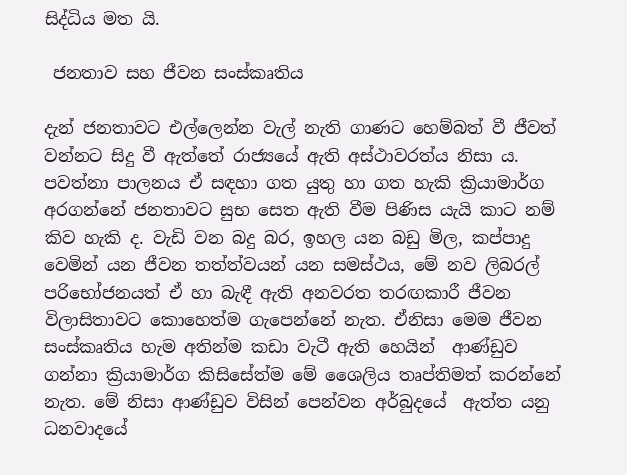සිද්ධිය මත යි.

 ජනතාව සහ ජීවන සංස්කෘතිය

දැන් ජනතාවට එල්ලෙන්න වැල් නැති ගාණට හෙම්බත් වී ජීවත් වන්නට සිදු වී ඇත්තේ රාජ්‍යයේ ඇති අස්ථාවරත්ය නිසා ය. පවත්නා පාලනය ඒ සඳහා ගත යුතු හා ගත හැකි ක්‍රියාමාර්ග අරගන්නේ ජනතාවට සුභ සෙත ඇති වීම පිණිස යැයි කාට නම් කිව හැකි ද. වැඩි වන බදු බර, ඉහල යන බඩු මිල, කප්පාදු වෙමින් යන ජීවන තත්ත්වයන් යන සමස්ථය, මේ නව ලිබරල් පරිභෝජනයත් ඒ හා බැඳී ඇති අනවරත තරඟකාරී ජීවන විලාසිතාවට කොහෙත්ම ගැපෙන්නේ නැත. ඒනිසා මෙම ජීවන සංස්කෘතිය හැම අතින්ම කඩා වැටී ඇති හෙයින්  ආණ්ඩුව ගන්නා ක්‍රියාමාර්ග කිසිසේත්ම මේ ශෛලිය තෘප්තිමත් කරන්නේ නැත. මේ නිසා ආණ්ඩුව විසින් පෙන්වන අර්බුදයේ  ඇත්ත යනු ධනවාදයේ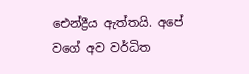ඓන්ද්‍රීය ඇත්තයි. අපේ වගේ අව වර්ධිත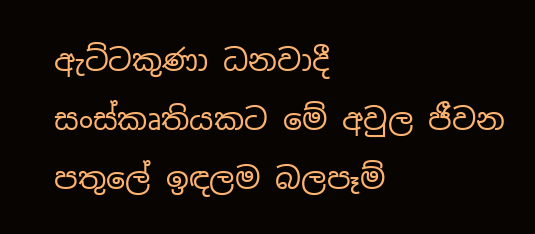ඇට්ටකුණා ධනවාදී සංස්කෘතියකට මේ අවුල ජීවන පතුලේ ඉඳලම බලපෑම්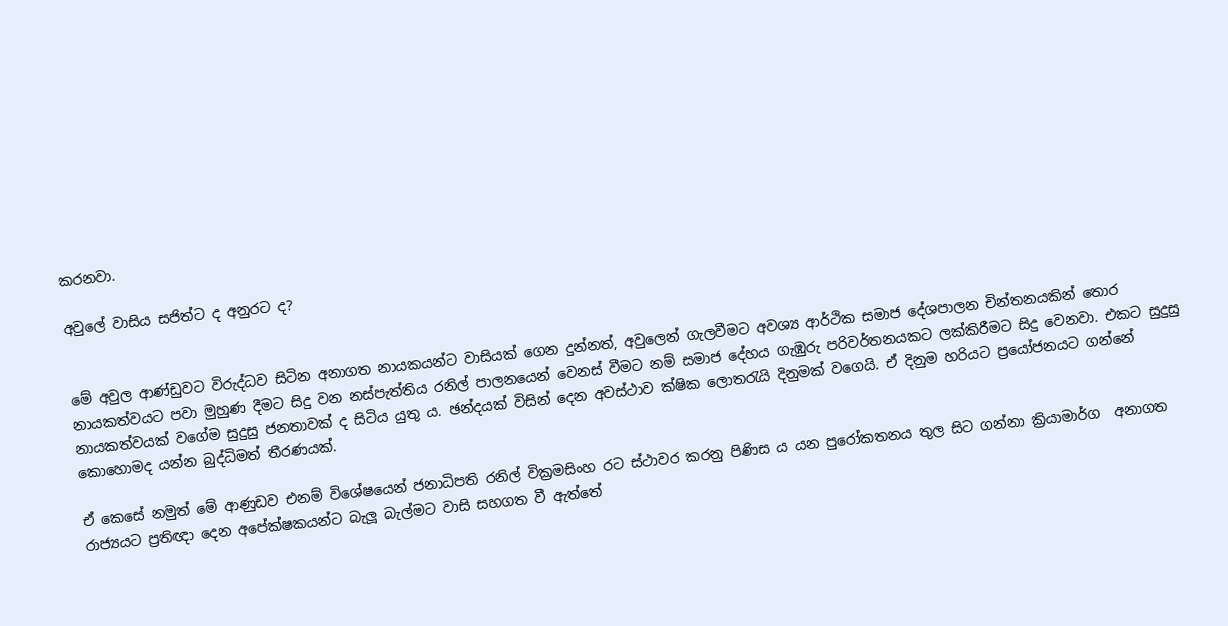කරනවා.

අවුලේ වාසිය සජිත්ට ද අනුරට ද?


මේ අවුල ආණ්ඩුවට විරුද්ධව සිටින අනාගත නායකයන්ට වාසියක් ගෙන දුන්නත්, අවුලෙන් ගැලවීමට අවශ්‍ය ආර්ථික සමාජ දේශපාලන චින්තනයකින් තොර නායකත්වයට පවා මුහුණ දීමට සිදු වන නස්පැත්තිය රනිල් පාලනයෙන් වෙනස් වීමට නම් සමාජ දේහය ගැඹුරු පරිවර්තනයකට ලක්කිරීමට සිදු වෙනවා. එකට සුදුසු නායකත්වයක් වගේම සුදුසු ජනතාවක් ද සිටිය යුතු ය. ඡන්දයක් විසින් දෙන අවස්ථාව ක්ෂික ලොතරැයි දිනුමක් වගෙයි. ඒ දිනුම හරියට ප්‍රයෝජනයට ගන්නේ කොහොමද යන්න බුද්ධිමත් තීරණයක්.

ඒ කෙසේ නමුත් මේ ආණුඩව එනම් විශේෂයෙන් ජනාධිපති රනිල් වික්‍රමසිංහ රට ස්ථාවර කරනු පිණිස ය යන පුරෝකතනය තුල සිට ගන්නා ක්‍රියාමාර්ග  අනාගත රාජ්‍යයට ප්‍රතිඥා දෙන අපේක්ෂකයන්ට බැලූ බැල්මට වාසි සහගත වී ඇත්තේ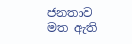ජනතාව මත ඇති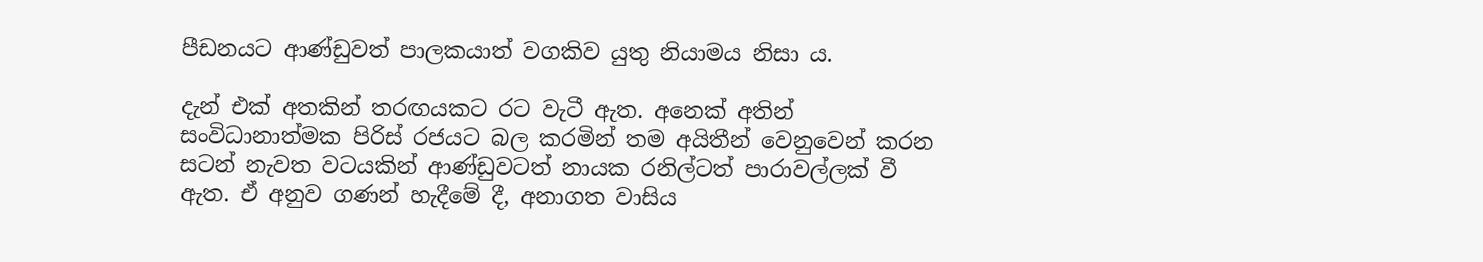පීඩනයට ආණ්ඩුවත් පාලකයාත් වගකිව යුතු නියාමය නිසා ය.

දැන් එක් අතකින් තරඟයකට රට වැටී ඇත. අනෙක් අතින් සංවිධානාත්මක පිරිස් රජයට බල කරමින් තම අයිතීන් වෙනුවෙන් කරන සටන් නැවත වටයකින් ආණ්ඩුවටත් නායක රනිල්ටත් පාරාවල්ලක් වී ඇත. ඒ අනුව ගණන් හැදීමේ දී, අනාගත වාසිය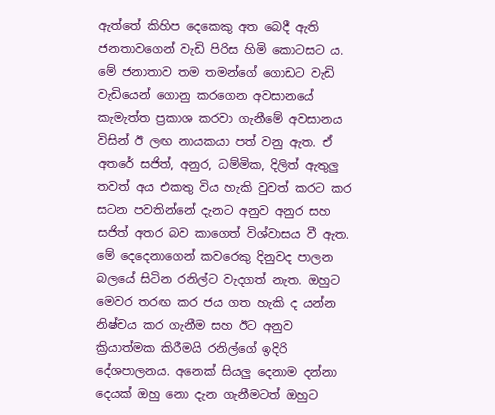ඇත්තේ කිහිප දෙකෙකු අත බෙදී ඇති ජනතාවගෙන් වැඩි පිරිස හිමි කොටසට ය. මේ ජනාතාව තම තමන්ගේ ගොඩට වැඩි වැඩියෙන් ගොනු කරගෙන අවසානයේ කැමැත්ත ප්‍රකාශ කරවා ගැනීමේ අවසානය විසින් ඊ ලඟ නායකයා පත් වනු ඇත. ඒ අතරේ සජිත්, අනුර, ධම්මික, දිලිත් ඇතුලු තවත් අය එකතු විය හැකි වුවත් කරට කර සටන පවතින්නේ දැනට අනුව අනුර සහ සජිත් අතර බව කාගෙත් විශ්වාසය වී ඇත. මේ දෙදෙනාගෙන් කවරෙකු දිනුවද පාලන බලයේ සිටින රනිල්ට වැදගත් නැත. ඔහුට මෙවර තරඟ කර ජය ගත හැකි ද යන්න නිෂ්චය කර ගැනීම සහ ඊට අනුව ක්‍රියාත්මක කිරීමයි රනිල්ගේ ඉදිරි දේශපාලනය. අනෙක් සියලු දෙනාම දන්නා දෙයක් ඔහු නො දැන ගැනීමටත් ඔහුට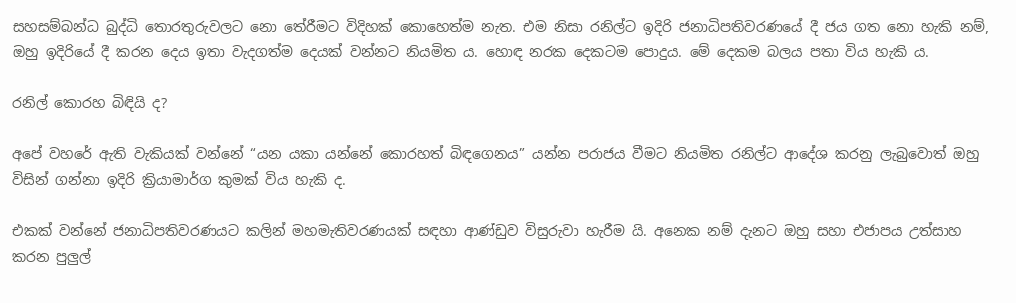සහසම්බන්ධ බුද්ධි තොරතුරුවලට නො තේරීමට විදිහක් කොහෙත්ම නැත. එම නිසා රනිල්ට ඉදිරි ජනාධිපතිවරණයේ දී ජය ගත නො හැකි නම්, ඔහු ඉදිරියේ දී කරන දෙය ඉතා වැදගත්ම දෙයක් වන්නට නියමිත ය. හොඳ නරක දෙකටම පොදුය. මේ දෙකම බලය පතා විය හැකි ය.

රනිල් කොරහ බිඳියි ද?

අපේ වහරේ ඇති වැකියක් වන්නේ “යන යකා යන්නේ කොරහත් බිඳගෙනය” යන්න පරාජය වීමට නියමිත රනිල්ට ආදේශ කරනු ලැබුවොත් ඔහු විසින් ගන්නා ඉදිරි ක්‍රියාමාර්ග කුමක් විය හැකි ද.

එකක් වන්නේ ජනාධිපතිවරණයට කලින් මහමැතිවරණයක් සඳහා ආණ්ඩුව විසුරුවා හැරීම යි. අනෙක නම් දැනට ඔහු සහා එජාපය උත්සාහ කරන පුලුල්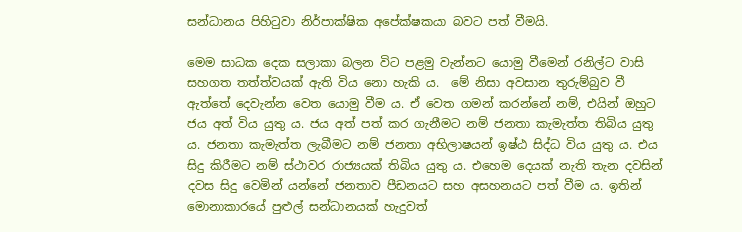සන්ධානය පිහිටුවා නිර්පාක්ෂික අපේක්ෂකයා බවට පත් වීමයි.

මෙම සාධක දෙක සලාකා බලන විට පළමු වැන්නට යොමු වීමෙන් රනිල්ට වාසි සහගත තත්ත්වයක් ඇති විය නො හැකි ය.  මේ නිසා අවසාන තුරුම්බුව වී ඇත්තේ දෙවැන්න වෙත යොමු වීම ය. ඒ වෙත ගමන් කරන්නේ නම්, එයින් ඔහුට ජය අත් විය යුතු ය. ජය අත් පත් කර ගැනීමට නම් ජනතා කැමැත්ත තිබිය යුතු ය. ජනතා කැමැත්ත ලැබීමට නම් ජනතා අභිලාෂයන් ඉෂ්ඨ සිද්ධ විය යුතු ය. එය සිදු කිරීමට නම් ස්ථාවර රාජ්‍යයක් තිබිය යුතු ය. එහෙම දෙයක් නැති තැන දවසින් දවස සිදු වෙමින් යන්නේ ජනතාව පීඩනයට සහ අසහනයට පත් වීම ය. ඉතින් මොනාකාරයේ පුළුල් සන්ධානයක් හැදුවත්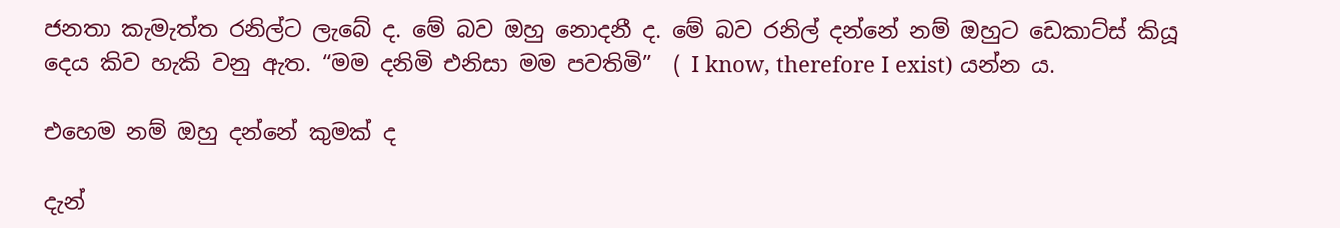ජනතා කැමැත්ත රනිල්ට ලැබේ ද. මේ බව ඔහු නොදනී ද. මේ බව රනිල් දන්නේ නම් ඔහුට ඩෙකාට්ස් කියූ දෙය කිව හැකි වනු ඇත. “මම දනිමි එනිසා මම පවතිමි”  ( I know, therefore I exist) යන්න ය.

එහෙම නම් ඔහු දන්නේ කුමක් ද

දැන්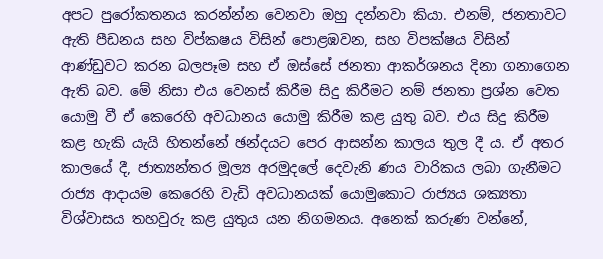අපට පුරෝකතනය කරන්න්න වෙනවා ඔහු දන්නවා කියා. එනම්, ජනතාවට ඇති පීඩනය සහ විප්කෂය විසින් පොළඹවන, සහ විපක්ෂය විසින් ආණ්ඩුවට කරන බලපෑම සහ ඒ ඔස්සේ ජනතා ආකර්ශනය දිනා ගනාගෙන ඇති බව. මේ නිසා එය වෙනස් කිරීම සිදු කිරීමට නම් ජනතා ප්‍රශ්න වෙත යොමු වී ඒ කෙරෙහි අවධානය යොමු කිරීම කළ යුතු බව. එය සිදු කිරීම කළ හැකි යැයි හිතන්නේ ඡන්දයට පෙර ආසන්න කාලය තුල දී ය. ඒ අතර කාලයේ දී, ජාත්‍යන්තර මූල්‍ය අරමුදලේ දෙවැනි ණය වාරිකය ලබා ගැනීමට රාජ්‍ය ආදායම කෙරෙහි වැඩි අවධානයක් යොමුකොට රාජ්‍යය ශක්‍යතා විශ්වාසය තහවුරු කළ යුතුය යන නිගමනය. අනෙක් කරුණ වන්නේ,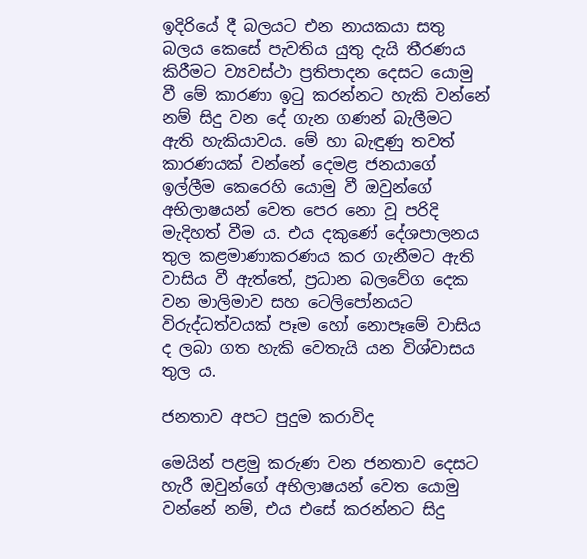ඉදිරියේ දී බලයට එන නායකයා සතු බලය කෙසේ පැවතිය යුතු දැයි තීරණය කිරීමට ව්‍යවස්ථා ප්‍රතිපාදන දෙසට යොමු වී මේ කාරණා ඉටු කරන්නට හැකි වන්නේ නම් සිදු වන දේ ගැන ගණන් බැලීමට ඇති හැකියාවය. මේ හා බැඳුණු තවත් කාරණයක් වන්නේ දෙමළ ජනයාගේ ඉල්ලීම කෙරෙහි යොමු වී ඔවුන්ගේ අභිලාෂයන් වෙත පෙර නො වූ පරිදි මැදිහත් වීම ය. එය දකුණේ දේශපාලනය තුල කළමාණාකරණය කර ගැනීමට ඇති වාසිය වී ඇත්තේ, ප්‍රධාන බලවේග දෙක වන මාලිමාව සහ ටෙලිපෝනයට විරුද්ධත්වයක් පෑම හෝ නොපෑමේ වාසිය ද ලබා ගත හැකි වෙතැයි යන විශ්වාසය තුල ය.

ජනතාව අපට පුදුම කරාවිද

මෙයින් පළමු කරුණ වන ජනතාව දෙසට හැරී ඔවුන්ගේ අභිලාෂයන් වෙත යොමු වන්නේ නම්, එය එසේ කරන්නට සිදු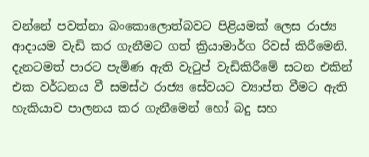වන්නේ පවත්නා බංකොලොත්බවට පිළියමක් ලෙස රාජ්‍ය ආදායම වැඩි කර ගැනීමට ගත් ක්‍රියාමාර්ග රිවස් කිරීමෙනි. දැනටමත් පාරට පැමිණ ඇති වැටුප් වැඩිකිරීමේ සටන එකින් එක වර්ධනය වී සමස්ථ රාජ්‍ය සේවයට ව්‍යාප්ත වීමට ඇති හැකියාව පාලනය කර ගැනීමෙන් හෝ බදු සහ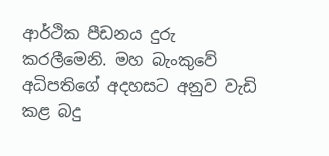ආර්ථික පීඩනය දුරු කරලීමෙනි. මහ බැංකුවේ අධිපතිගේ අදහසට අනුව වැඩි කළ බදු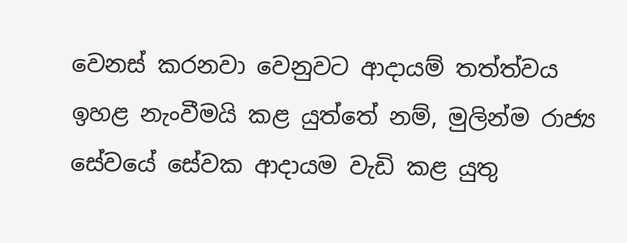වෙනස් කරනවා වෙනුවට ආදායම් තත්ත්වය ඉහළ නැංවීමයි කළ යුත්තේ නම්, මුලින්ම රාජ්‍ය සේවයේ සේවක ආදායම වැඩි කළ යුතු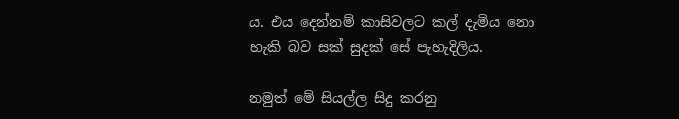ය. එය දෙන්නම් කාසිවලට කල් දැමිය නො හැකි බව සක් සුදක් සේ පැහැදිලිය.

නමුත් මේ සියල්ල සිදු කරනු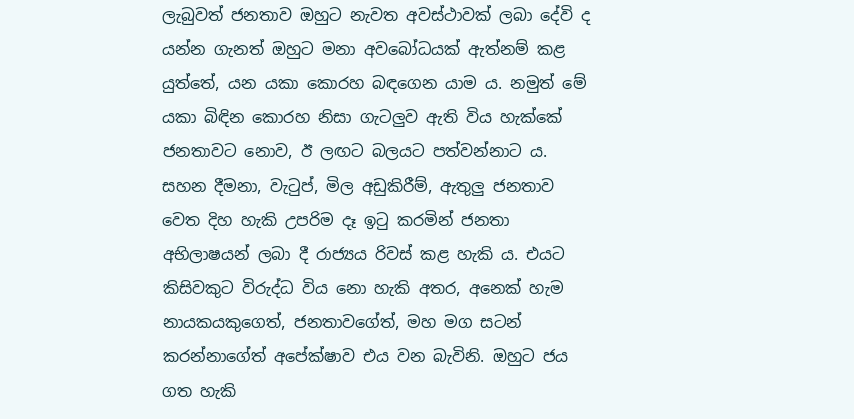ලැබුවත් ජනතාව ඔහුට නැවත අවස්ථාවක් ලබා දේවි ද යන්න ගැනත් ඔහුට මනා අවබෝධයක් ඇත්නම් කළ යුත්තේ, යන යකා කොරහ බඳගෙන යාම ය. නමුත් මේ යකා බිඳින කොරහ නිසා ගැටලුව ඇති විය හැක්කේ ජනතාවට නොව, ඊ ලඟට බලයට පත්වන්නාට ය. සහන දීමනා, වැටුප්, මිල අඩුකිරීම්, ඇතුලු ජනතාව වෙත දිහ හැකි උපරිම දෑ ඉටු කරමින් ජනතා අභිලාෂයන් ලබා දී රාජ්‍යය රිවස් කළ හැකි ය. එයට කිසිවකුට විරුද්ධ විය නො හැකි අතර, අනෙක් හැම නායකයකුගෙත්, ජනතාවගේත්, මහ මග සටන් කරන්නාගේත් අපේක්ෂාව එය වන බැවිනි. ඔහුට ජය ගත හැකි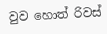වුව හොත් රිවස්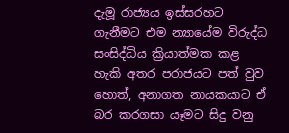දැමූ රාජ්‍යය ඉස්සරහට ගැනීමට එම න්‍යායේම විරුද්ධ සංසිද්ධිය ක්‍රියාත්මක කළ හැකි අතර පරාජයට පත් වුව හොත්, අනාගත නායකයාට ඒ බර කරගසා යෑමට සිදු වනු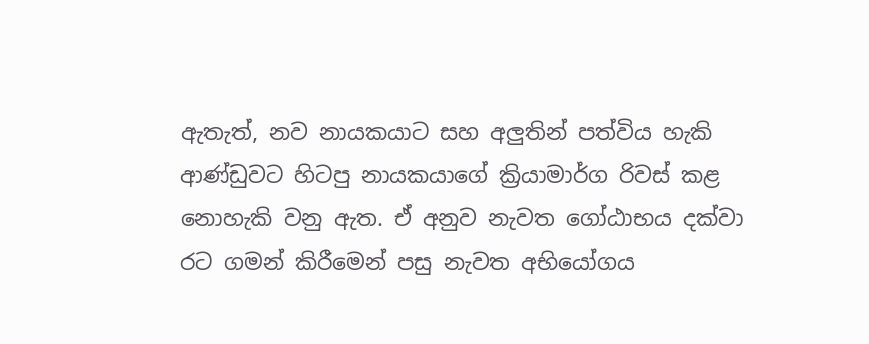ඇතැත්, නව නායකයාට සහ අලුතින් පත්විය හැකි ආණ්ඩුවට හිටපු නායකයාගේ ක්‍රියාමාර්ග රිවස් කළ නොහැකි වනු ඇත. ඒ අනුව නැවත ගෝඨාභය දක්වා රට ගමන් කිරීමෙන් පසු නැවත අභියෝගය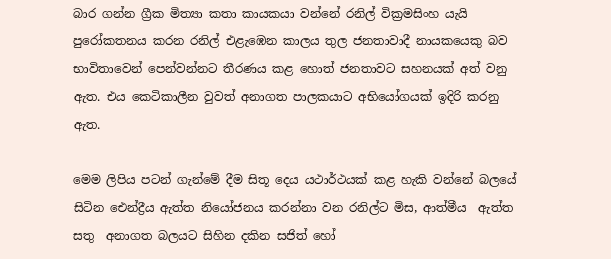බාර ගන්න ග්‍රීක මිත්‍යා කතා කායකයා වන්නේ රනිල් වික්‍රමසිංහ යැයි පුරෝකතනය කරන රනිල් එළැඹෙන කාලය තුල ජනතාවාදී නායකයෙකු බව භාවිතාවෙන් පෙන්වන්නට තීරණය කළ හොත් ජනතාවට සහනයක් අත් වනු ඇත. එය කෙටිකාලීන වුවත් අනාගත පාලකයාට අභියෝගයක් ඉදිරි කරනු ඇත.

මෙම ලිපිය පටන් ගැන්මේ දීම සිතූ දෙය යථාර්ථයක් කළ හැකි වන්නේ බලයේ සිටින ඓන්ද්‍රීය ඇත්ත නියෝජනය කරන්නා වන රනිල්ට මිස, ආත්මීය  ඇත්ත සතු  අනාගත බලයට සිහින දකින සජිත් හෝ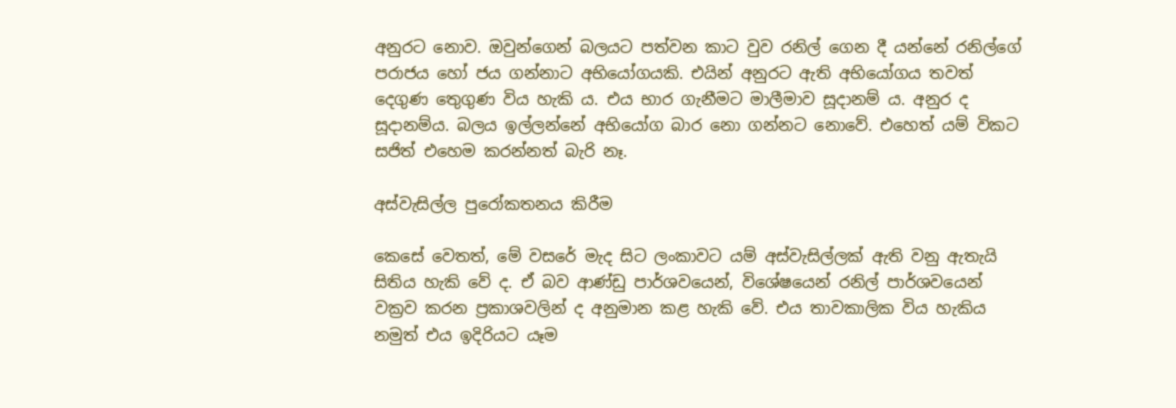අනුරට නොව. ඔවුන්ගෙන් බලයට පත්වන කාට වුව රනිල් ගෙන දී යන්නේ රනිල්ගේ පරාජය හෝ ජය ගන්නාට අභියෝගයකි. එයින් අනුරට ඇති අභියෝගය තවත් දෙගුණ තෙුගුණ විය හැකි ය. එය භාර ගැනීමට මාලීමාව සූදානම් ය. අනුර ද සූදානම්ය. බලය ඉල්ලන්නේ අභියෝග බාර නො ගන්නට නොවේ. එහෙත් යම් විකට සජිත් එහෙම කරන්නත් බැරි නෑ.

අස්වැසිල්ල පුරෝකතනය කිරීම

කෙසේ වෙතත්, මේ වසරේ මැද සිට ලංකාවට යම් අස්වැසිල්ලක් ඇති වනු ඇතැයි සිතිය හැකි වේ ද. ඒ බව ආණ්ඩු පාර්ශවයෙන්, විශේෂයෙන් රනිල් පාර්ශවයෙන් වක්‍රව කරන ප්‍රකාශවලින් ද අනුමාන කළ හැකි වේ. එය තාවකාලික විය හැකිය නමුත් එය ඉදිරියට යෑම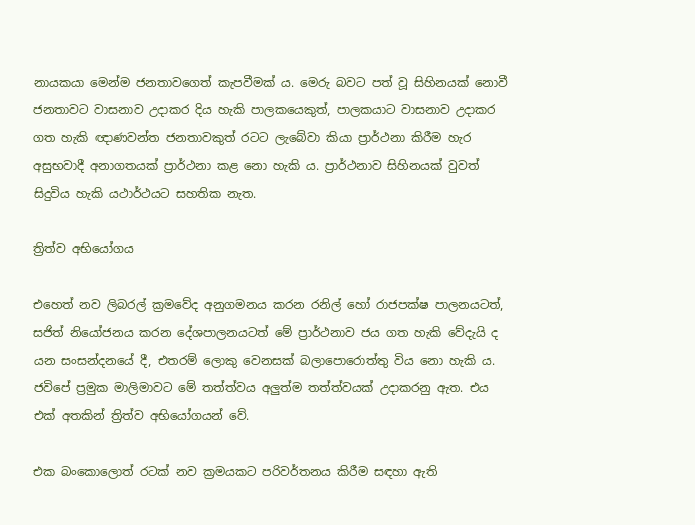නායකයා මෙන්ම ජනතාවගෙත් කැපවීමක් ය. මෙරු බවට පත් වූ සිහිනයක් නොවී ජනතාවට වාසනාව උදාකර දිය හැකි පාලකයෙකුත්, පාලකයාට වාසනාව උදාකර ගත හැකි ඥාණවන්ත ජනතාවකුත් රටට ලැබේවා කියා ප්‍රාර්ථනා කිරීම හැර අසුභවාදී අනාගතයක් ප්‍රාර්ථනා කළ නො හැකි ය. ප්‍රාර්ථනාව සිහිනයක් වුවත් සිදුවිය හැකි යථාර්ථයට සහතික නැත.

ත්‍රිත්ව අභියෝගය

එහෙත් නව ලිබරල් ක්‍රමවේද අනුගමනය කරන රනිල් හෝ රාජපක්ෂ පාලනයටත්, සජිත් නියෝජනය කරන දේශපාලනයටත් මේ ප්‍රාර්ථනාව ජය ගත හැකි වේදැයි ද යන සංසන්දනයේ දී, එතරම් ලොකු වෙනසක් බලාපොරොත්තු විය නො හැකි ය. ජවිපේ ප්‍රමුක මාලිමාවට මේ තත්ත්වය අලුත්ම තත්ත්වයක් උදාකරනු ඇත. එය එක් අතකින් ත්‍රිත්ව අභියෝගයන් වේ.

එක බංකොලොත් රටක් නව ක්‍රමයකට පරිවර්තනය කිරීම සඳහා ඇති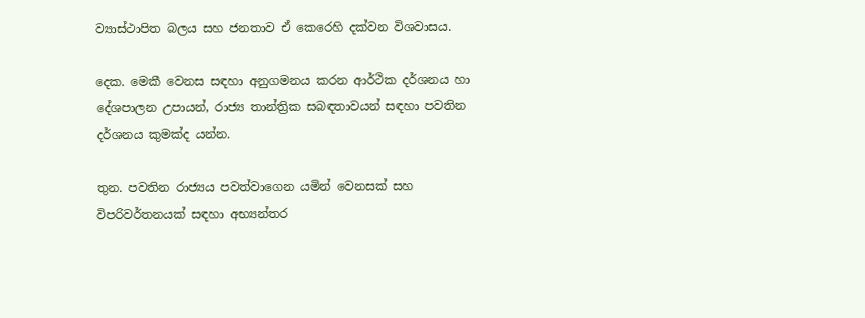ව්‍යාස්ථාපිත බලය සහ ජනතාව ඒ කෙරෙහි දක්වන විශවාසය.

දෙක. මෙකී වෙනස සඳහා අනුගමනය කරන ආර්ථික දර්ශනය හා දේශපාලන උපායන්, රාජ්‍ය තාන්ත්‍රික සබඳතාවයන් සඳහා පවතින දර්ශනය කුමක්ද යන්න.

තුන. පවතින රාජ්‍යය පවත්වාගෙන යමින් වෙනසක් සහ විපරිවර්තනයක් සඳහා අභ්‍යන්තර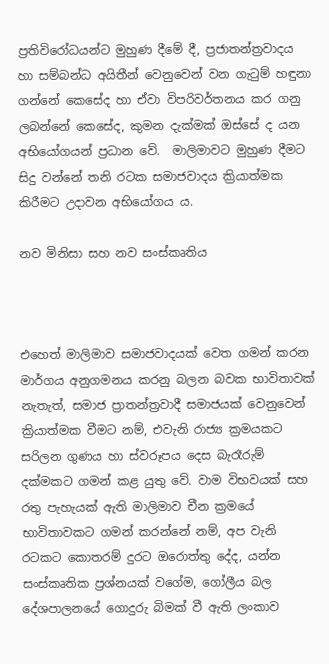ප්‍රතිවිරෝධයන්ට මුහුණ දීමේ දී, ප්‍රජාතන්ත්‍රවාදය හා සම්බන්ධ අයිතීන් වෙනුවෙන් වන ගැටුම් හඳුනා ගන්නේ කෙසේද හා ඒවා විපරිවර්තනය කර ගනු ලබන්නේ කෙසේද, කුමන දැක්මක් ඔස්සේ ද යන අභියෝගයන් ප්‍රධාන වේ.  මාලිමාවට මුහුණ දීමට සිදු වන්නේ තනි රටක සමාජවාදය ක්‍රියාත්මක කිරීමට උදාවන අභියෝගය ය.

නව මිනිසා සහ නව සංස්කෘතිය



එහෙත් මාලිමාව සමාජවාදයක් වෙත ගමන් කරන මාර්ගය අනුගමනය කරනු බලන බවක භාවිතාවක් නැතැත්, සමාජ ප්‍රාතන්ත්‍රවාදී සමාජයක් වෙනුවෙන් ක්‍රියාත්මක වීමට නම්, එවැනි රාජ්‍ය ක්‍රමයකට සරිලන ගුණය හා ස්වරූපය දෙස බැරෑරුම් දක්මකට ගමන් කළ යුතු වේ. වාම විභවයක් සහ රතු පැහැයක් ඇති මාලිමාව චීන ක්‍රමයේ භාවිතාවකට ගමන් කරන්නේ නම්, අප වැනි රටකට කොතරම් දුරට ඔරොත්තු දේද, යන්න සංස්කෘතික ප්‍රශ්නයක් වගේම, ගෝලීය බල දේශපාලනයේ ගොදුරු බිමක් වී ඇති ලංකාව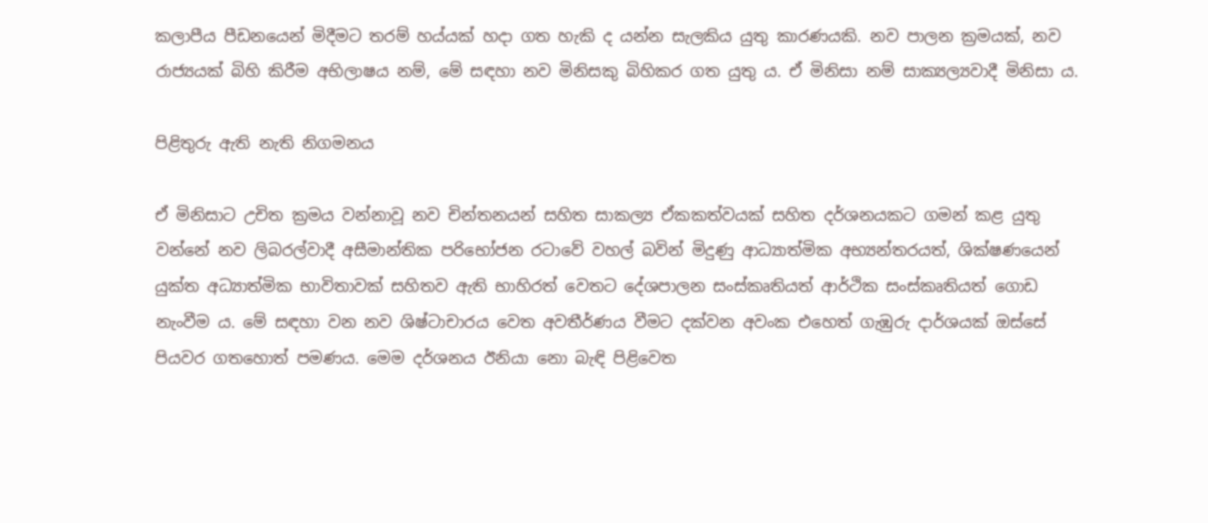කලාපීය පීඩනයෙන් මිදීමට තරම් හය්යක් හදා ගත හැකි ද යන්න සැලකිය යුතු කාරණයකි. නව පාලන ක්‍රමයක්, නව රාජ්‍යයක් බිහි කිරීම අභිලාෂය නම්, මේ සඳහා නව මිනිසකු බිහිකර ගත යුතු ය. ඒ මිනිසා නම් සාක්‍යල්‍යවාදී මිනිසා ය.

පිළිතුරු ඇති නැති නිගමනය

ඒ මිනිසාට උචිත ක්‍රමය වන්නාවූ නව චින්තනයන් සහිත සාකල්‍ය ඒකකත්වයක් සහිත දර්ශනයකට ගමන් කළ යුතු වන්නේ නව ලිබරල්වාදී අසීමාන්තික පරිභෝජන රටාවේ වහල් බවින් මිදුණු ආධ්‍යාත්මික අභ්‍යන්තරයත්, ශික්ෂණයෙන් යුක්ත අධ්‍යාත්මික භාවිතාවක් සහිතව ඇති භාහිරත් වෙතට දේශපාලන සංස්කෘතියත් ආර්ථික සංස්කෘතියත් ගොඩ නැංවීම ය. මේ සඳහා වන නව ශිෂ්ටාචාරය වෙත අවතීර්ණය වීමට දක්වන අවංක එහෙත් ගැඹුරු දාර්ශයක් ඔස්සේ පියවර ගතහොත් පමණය. මෙම දර්ශනය ඊනියා නො බැඳි පිළිවෙත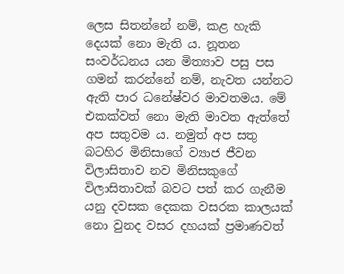ලෙස සිතන්නේ නම්, කළ හැකි දෙයක් නො මැති ය. නූතන සංවර්ධනය යන මිත්‍යාව පසු පස ගමන් කරන්නේ නම්, නැවත යන්නට ඇති පාර ධනේෂ්වර මාවතමය. මේ එකක්වත් නො මැති මාවත ඇත්තේ අප සතුවම ය. නමුත් අප සතු බටහිර මිනිසාගේ ව්‍යාජ ජීවන විලාසිතාව නව මිනිසකුගේ විලාසිතාවක් බවට පත් කර ගැනීම යනු දවසක දෙකක වසරක කාලයක් නො වුනද වසර දහයක් ප්‍රමාණවත්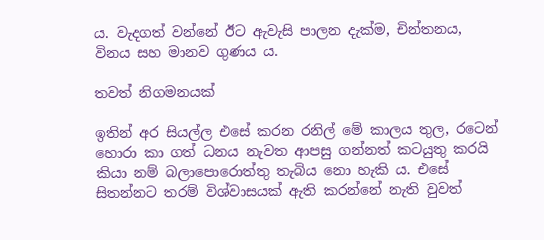ය. වැදගත් වන්නේ ඊට ඇවැසි පාලන දැක්ම, චින්තනය, විනය සහ මානව ගුණය ය.

තවත් නිගමනයක්

ඉතින් අර සියල්ල එසේ කරන රනිල් මේ කාලය තුල, රටෙන් හොරා කා ගත් ධනය නැවත ආපසු ගන්නත් කටයුතු කරයි කියා නම් බලාපොරොත්තු තැබිය නො හැකි ය. එසේ සිතන්නට තරම් විශ්වාසයක් ඇති කරන්නේ නැති වුවත්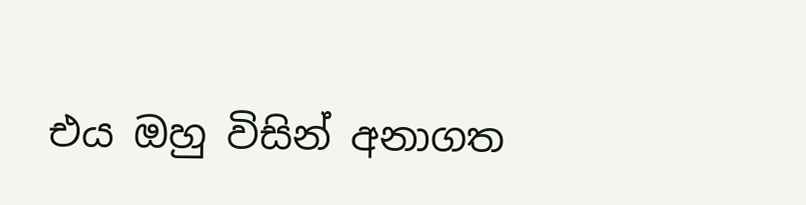එය ඔහු විසින් අනාගත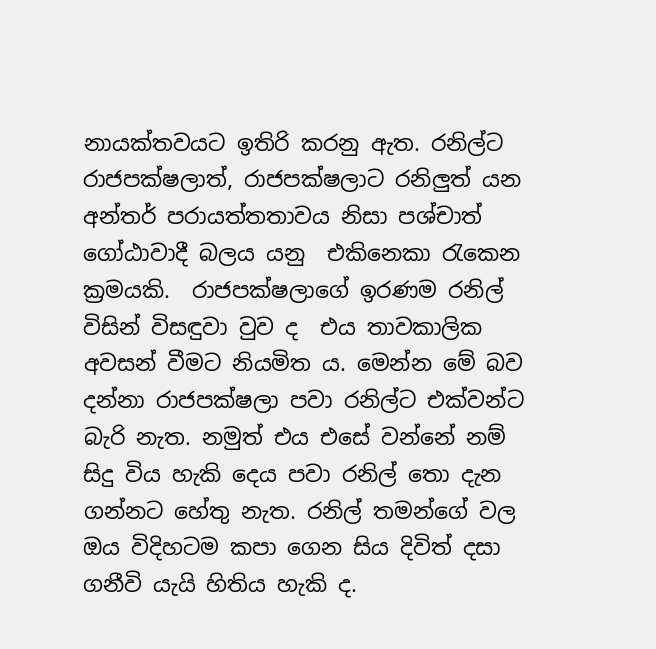නායක්තවයට ඉතිරි කරනු ඇත. රනිල්ට රාජපක්ෂලාත්, රාජපක්ෂලාට රනිලුත් යන අන්තර් පරායත්තතාවය නිසා පශ්චාත් ගෝඨාවාදී බලය යනු  එකිනෙකා රැකෙන ක්‍රමයකි.  රාජපක්ෂලාගේ ඉරණම රනිල් විසින් විසඳුවා වුව ද  එය තාවකාලික අවසන් වීමට නියමිත ය. මෙන්න මේ බව දන්නා රාජපක්ෂලා පවා රනිල්ට එක්වන්ට බැරි නැත. නමුත් එය එසේ වන්නේ නම් සිදු විය හැකි දෙය පවා රනිල් තො දැන ගන්නට හේතු නැත. රනිල් තමන්ගේ වල ඔය විදිහටම කපා ගෙන සිය දිවිත් දසා ගනීවි යැයි හිතිය හැකි ද.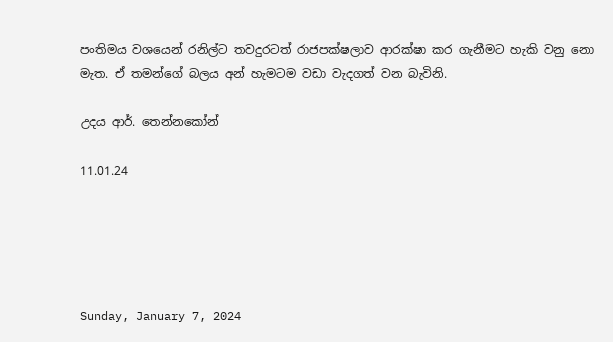පංතිමය වශයෙන් රනිල්ට තවදුරටත් රාජපක්ෂලාව ආරක්ෂා කර ගැනීමට හැකි වනු නො මැත. ඒ තමන්ගේ බලය අන් හැමටම වඩා වැදගත් වන බැවිනි.

උදය ආර්. තෙන්නකෝන්

11.01.24





Sunday, January 7, 2024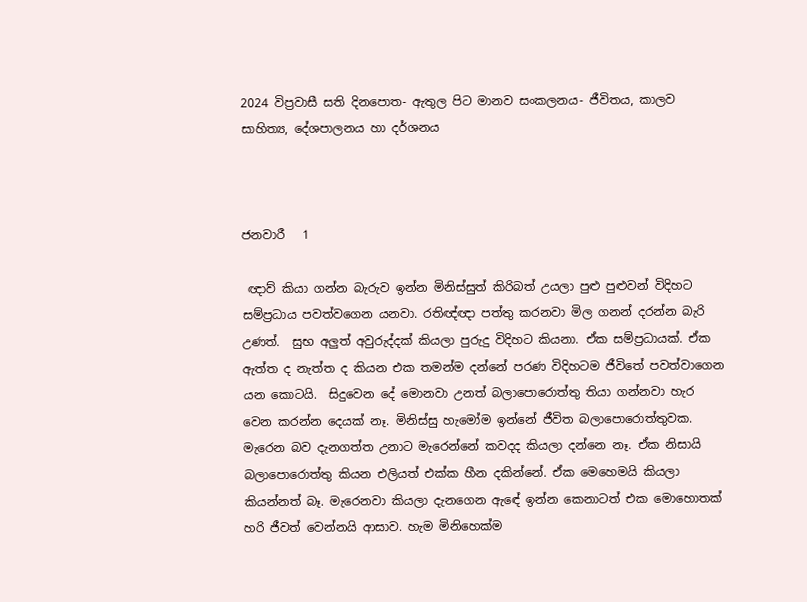2024 විප්‍රවාසී සති දිනපොත- ඇතුල පිට මානව සංකලනය- ජීවිතය, කාලව සාහිත්‍ය, දේශපාලනය හා දර්ශනය



ජනවාරී   1

 ඥාව් කියා ගන්න බැරුව ඉන්න මිනිස්සුත් කිරිබත් උයලා පුළු පුළුවන් විදිහට සම්ප්‍රධාය පවත්වගෙන යනවා. රතිඥ්ඥා පත්තු කරනවා මිල ගනන් දරන්න බැරි උණත්.  සුභ අලුත් අවුරුද්දක් කියලා පුරුදු විදිහට කියනා. ඒක සම්ප්‍රධායක්. ඒක ඇත්ත ද නැත්ත ද කියන එක තමන්ම දන්නේ පරණ විදිහටම ජීවිතේ පවත්වාගෙන යන කොටයි.  සිදුවෙන දේ මොනවා උනත් බලාපොරොත්තු තියා ගන්නවා හැර වෙන කරන්න දෙයක් නෑ. මිනිස්සු හැමෝම ඉන්නේ ජීවිත බලාපොරොත්තුවක. මැරෙන බව දැනගත්ත උනාට මැරෙන්නේ කවදද කියලා දන්නෙ නෑ. ඒක නිසායි බලාපොරොත්තු කියන එලියත් එක්ක හීන දකින්නේ. ඒක මෙහෙමයි කියලා කියන්නත් බෑ. මැරෙනවා කියලා දැනගෙන ඇඳේ ඉන්න කෙනාටත් එක මොහොතක් හරි ජීවත් වෙන්නයි ආසාව. හැම මිනිහෙක්ම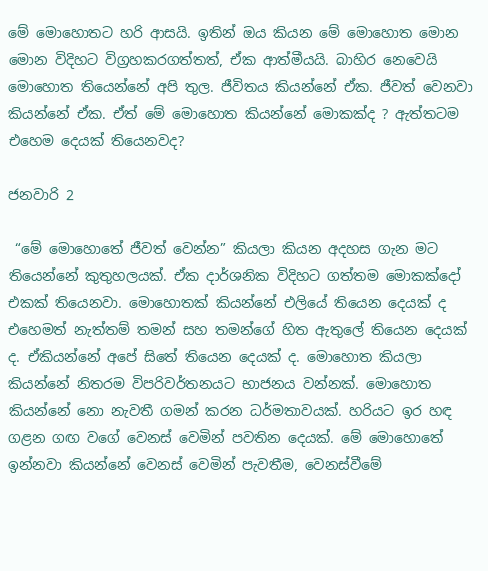මේ මොහොතට හරි ආසයි. ඉතින් ඔය කියන මේ මොහොත මොන මොන විදිහට විග්‍රහකරගත්තත්, ඒක ආත්මීයයි. බාහිර නෙවෙයි මොහොත තියෙන්නේ අපි තුල. ජීවිතය කියන්නේ ඒක. ජීවත් වෙනවා කියන්නේ ඒක. ඒත් මේ මොහොත කියන්නේ මොකක්ද ? ඇත්තටම එහෙම දෙයක් තියෙනවද?

ජනවාරි 2

 “මේ මොහොතේ ජීවත් වෙන්න” කියලා කියන අදහස ගැන මට තියෙන්නේ කුතුහලයක්. ඒක දාර්ශනික විදිහට ගත්තම මොකක්දෝ එකක් තියෙනවා. මොහොතක් කියන්නේ එලියේ තියෙන දෙයක් ද එහෙමත් නැත්තම් තමන් සහ තමන්ගේ හිත ඇතුලේ තියෙන දෙයක් ද. ඒකියන්නේ අපේ සිතේ තියෙන දෙයක් ද. මොහොත කියලා කියන්නේ නිතරම විපරිවර්තනයට භාජනය වන්නක්. මොහොත කියන්නේ නො නැවතී ගමන් කරන ධර්මතාවයක්. හරියට ඉර හඳ ගළන ගඟ වගේ වෙනස් වෙමින් පවතින දෙයක්. මේ මොහොතේ ඉන්නවා කියන්නේ වෙනස් වෙමින් පැවතීම, වෙනස්වීමේ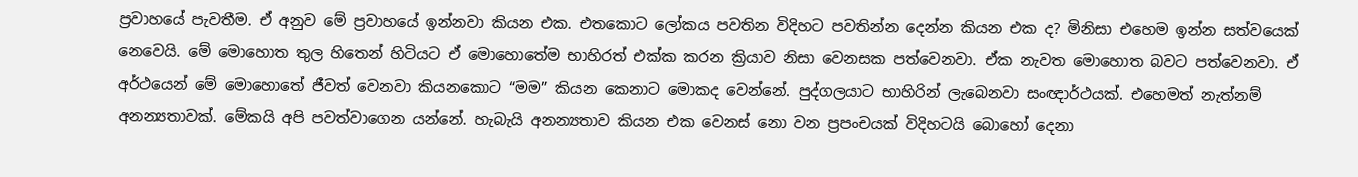ප්‍රවාහයේ පැවතීම. ඒ අනුව මේ ප්‍රවාහයේ ඉන්නවා කියන එක. එතකොට ලෝකය පවතින විදිහට පවතින්න දෙන්න කියන එක ද? මිනිසා එහෙම ඉන්න සත්වයෙක් නෙවෙයි. මේ මොහොත තුල හිතෙන් හිටියට ඒ මොහොතේම භාහිරත් එක්ක කරන ක්‍රියාව නිසා වෙනසක පත්වෙනවා. ඒක නැවත මොහොත බවට පත්වෙනවා. ඒ අර්ථයෙන් මේ මොහොතේ ජීවත් වෙනවා කියනකොට “මම” කියන කෙනාට මොකද වෙන්නේ. පුද්ගලයාට භාහිරින් ලැබෙනවා සංඥාර්ථයක්. එහෙමත් නැත්නම් අනන්‍යතාවක්. මේකයි අපි පවත්වාගෙන යන්නේ. හැබැයි අනන්‍යතාව කියන එක වෙනස් නො වන ප්‍රපංචයක් විදිහටයි බොහෝ දෙනා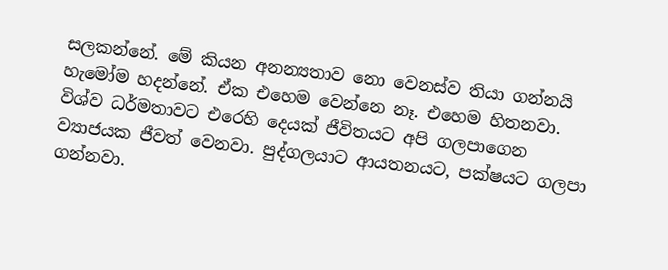සලකන්නේ. මේ කියන අනන්‍යතාව නො වෙනස්ව තියා ගන්නයි හැමෝම හදන්නේ. ඒක එහෙම වෙන්නෙ නෑ. එහෙම හිතනවා. විශ්ව ධර්මතාවට එරෙහි දෙයක් ජීවිතයට අපි ගලපාගෙන ව්‍යාජයක ජීවත් වෙනවා. පුද්ගලයාට ආයතනයට, පක්ෂයට ගලපා ගන්නවා.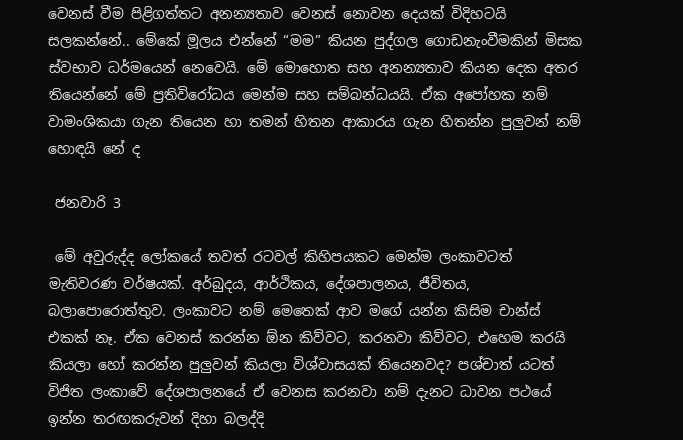වෙනස් වීම පිළිගත්තට අනන්‍යතාව වෙනස් නොවන දෙයක් විදිහටයි සලකන්නේ.. මේකේ මූලය එන්නේ “මම” කියන පුද්ගල ගොඩනැංවීමකින් මිසක ස්වභාව ධර්මයෙන් නෙවෙයි. මේ මොහොත සහ අනන්‍යතාව කියන දෙක අතර තියෙන්නේ මේ ප්‍රතිවිරෝධය මෙන්ම සහ සම්බන්ධයයි. ඒක අපෝහක නම් වාමංශිකයා ගැන තියෙන හා තමන් හිතන ආකාරය ගැන හිතන්න පුලුවන් නම් හොඳයි නේ ද

 ජනවාරි 3

 මේ අවුරුද්ද ලෝකයේ තවත් රටවල් කිහිපයකට මෙන්ම ලංකාවටත් මැතිවරණ වර්ෂයක්. අර්බුදය, ආර්ථිකය, දේශපාලනය, ජීවිතය, බලාපොරොත්තුව. ලංකාවට නම් මෙතෙක් ආව මගේ යන්න කිසිම චාන්ස් එකක් නෑ. ඒක වෙනස් කරන්න ඕන කිව්වට, කරනවා කිව්වට, එහෙම කරයි කියලා හෝ කරන්න පුලුවන් කියලා විශ්වාසයක් තියෙනවද? පශ්චාත් යටත් විජිත ලංකාවේ දේශපාලනයේ ඒ වෙනස කරනවා නම් දැනට ධාවන පථයේ ඉන්න තරඟකරුවන් දිහා බලද්දි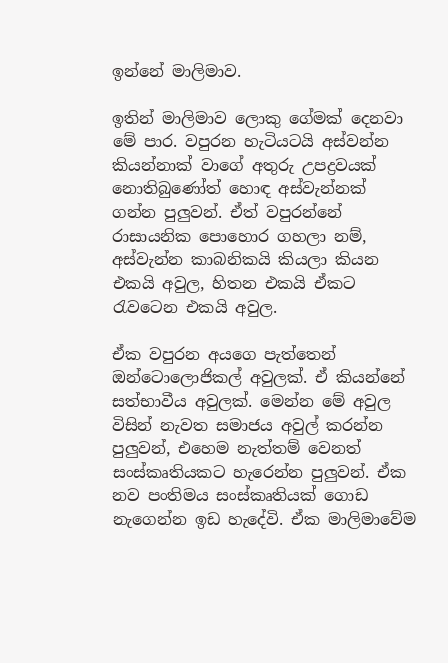ඉන්නේ මාලිමාව.

ඉතින් මාලිමාව ලොකු ගේමක් දෙනවා මේ පාර. වපුරන හැටියටයි අස්වන්න කියන්නාක් වාගේ අතුරු උපද්‍රවයක් නොතිබුණෝත් හොඳ අස්වැන්නක් ගන්න පුලුවන්. ඒත් වපුරන්නේ  රාසායනික පොහොර ගහලා නම්, අස්වැන්න කාබනිකයි කියලා කියන එකයි අවුල, හිතන එකයි ඒකට රැවටෙන එකයි අවුල.

ඒක වපුරන අයගෙ පැත්තෙන් ඔන්ටොලොජිකල් අවුලක්. ඒ කියන්නේ සත්භාවීය අවුලක්. මෙන්න මේ අවුල විසින් නැවත සමාජය අවුල් කරන්න පුලුවන්, එහෙම නැත්තම් වෙනත් සංස්කෘතියකට හැරෙන්න පුලුවන්. ඒක නව පංතිමය සංස්කෘතියක් ගොඩ නැගෙන්න ඉඩ හැදේවි. ඒක මාලිමාවේම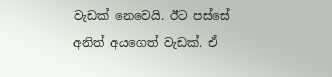වැඩක් නෙවෙයි. ඊට පස්සේ අනිත් අයගෙත් වැඩක්. ඒ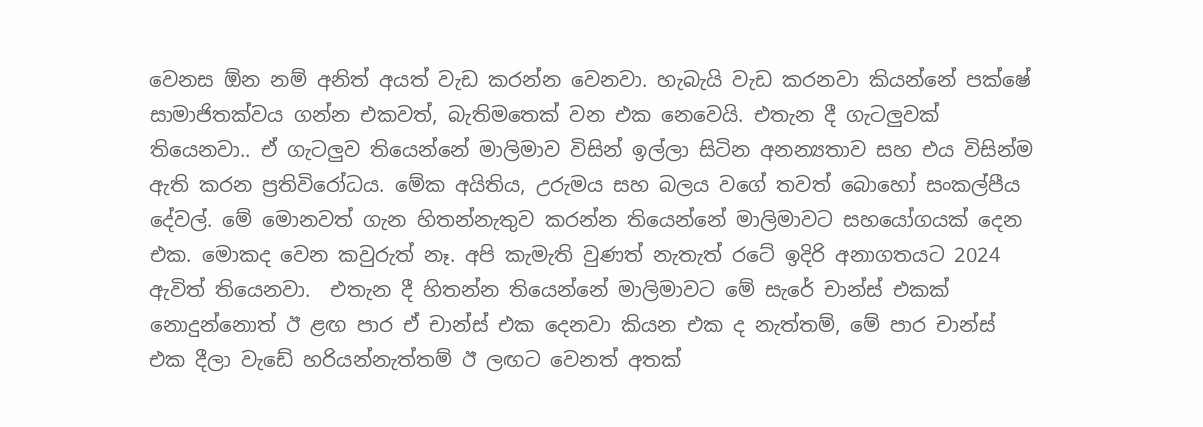වෙනස ඕන නම් අනිත් අයත් වැඩ කරන්න වෙනවා. හැබැයි වැඩ කරනවා කියන්නේ පක්ෂේ සාමාජිතක්වය ගන්න එකවත්, බැතිමතෙක් වන එක නෙවෙයි. එතැන දී ගැටලුවක් තියෙනවා.. ඒ ගැටලුව තියෙන්නේ මාලිමාව විසින් ඉල්ලා සිටින අනන්‍යතාව සහ එය විසින්ම ඇති කරන ප්‍රතිවිරෝධය. මේක අයිතිය, උරුමය සහ බලය වගේ තවත් බොහෝ සංකල්පීය දේවල්. මේ මොනවත් ගැන හිතන්නැතුව කරන්න තියෙන්නේ මාලිමාවට සහයෝගයක් දෙන එක. මොකද වෙන කවුරුත් නෑ. අපි කැමැති වුණත් නැතැත් රටේ ඉදිරි අනාගතයට 2024 ඇවිත් තියෙනවා.  එතැන දී හිතන්න තියෙන්නේ මාලිමාවට මේ සැරේ චාන්ස් එකක් නොදුන්නොත් ඊ ළඟ පාර ඒ චාන්ස් එක දෙනවා කියන එක ද නැත්තම්, මේ පාර චාන්ස් එක දීලා වැඩේ හරියන්නැත්තම් ඊ ලඟට වෙනත් අතක්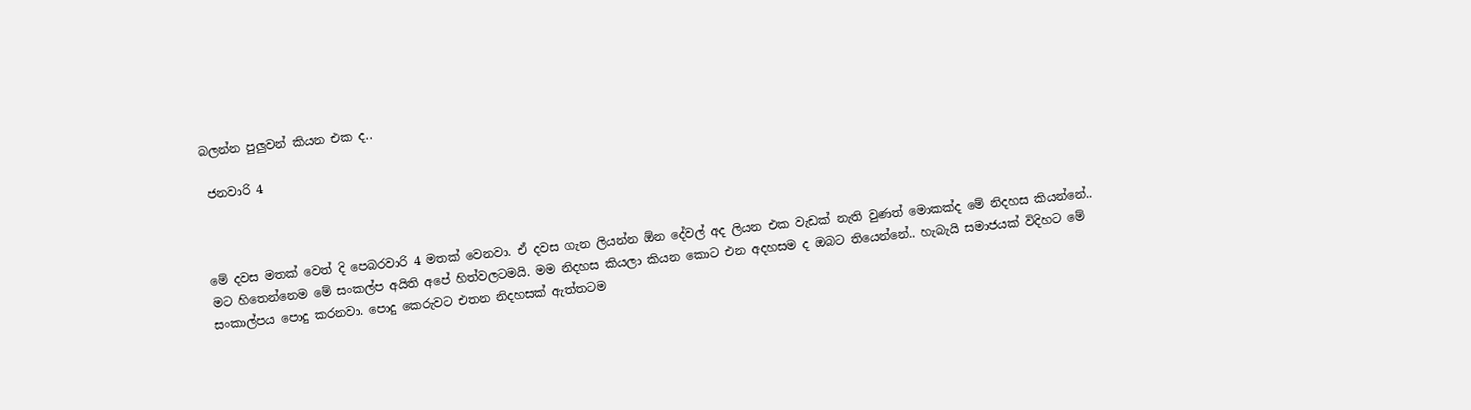බලන්න පුලුවන් කියන එක ද..

 ජනවාරි 4



මේ දවස මතක් වෙත් දි පෙබරවාරි 4 මතක් වෙනවා. ඒ දවස ගැන ලියන්න ඕන දේවල් අද ලියන එක වැඩක් නැති වුණත් මොකක්ද මේ නිදහස කියන්නේ.. මට හිතෙන්නෙම මේ සංකල්ප අයිති අපේ හිත්වලටමයි. මම නිදහස කියලා කියන කොට එන අදහසම ද ඔබට තියෙන්නේ.. හැබැයි සමාජයක් විදිහට මේ සංකාල්පය පොදු කරනවා. පොදු කෙරුවට එතන නිදහසක් ඇත්තටම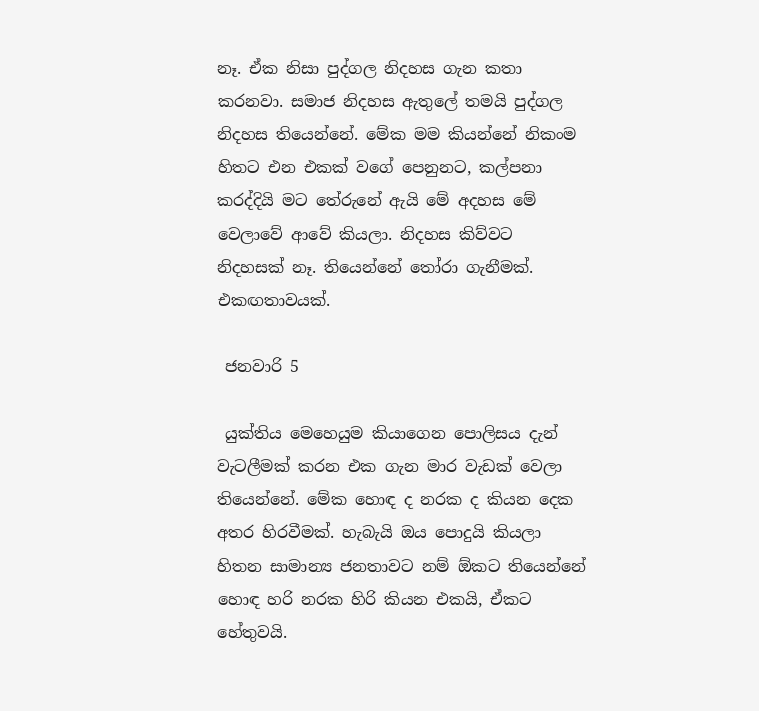නෑ. ඒක නිසා පුද්ගල නිදහස ගැන කතා කරනවා. සමාජ නිදහස ඇතුලේ තමයි පුද්ගල නිදහස තියෙන්නේ. මේක මම කියන්නේ නිකංම හිතට එන එකක් වගේ පෙනුනට, කල්පනා කරද්දියි මට තේරුනේ ඇයි මේ අදහස මේ වෙලාවේ ආවේ කියලා. නිදහස කිව්වට නිදහසක් නෑ. තියෙන්නේ තෝරා ගැනීමක්. එකඟතාවයක්.

 ජනවාරි 5

 යුක්තිය මෙහෙයුම කියාගෙන පොලිසය දැන් වැටලීමක් කරන එක ගැන මාර වැඩක් වෙලා තියෙන්නේ. මේක හොඳ ද නරක ද කියන දෙක අතර හිරවීමක්. හැබැයි ඔය පොදුයි කියලා හිතන සාමාන්‍ය ජනතාවට නම් ඕකට තියෙන්නේ හොඳ හරි නරක හිරි කියන එකයි, ඒකට හේතුවයි.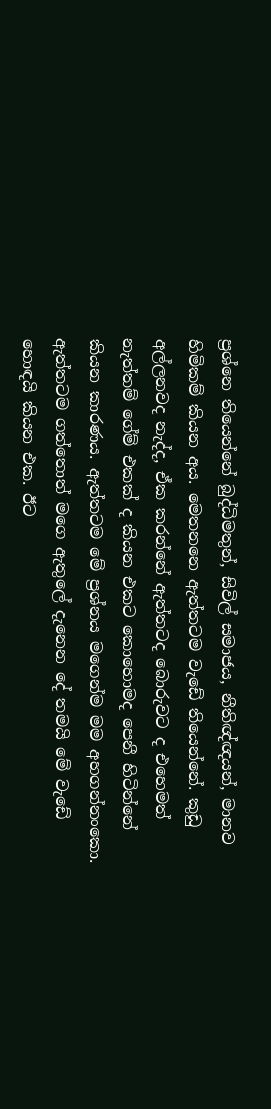ප්‍රශ්නෙ තියෙන්නේ බුද්ධිමතුන්, සිවිල් සමාජය, නීතිඥ්ඥයන්, මානව හිමිකම් කියන අය. මෙතනනෙ ඇත්තටම වැඩේ තියෙන්නේ. කුඩු අල්ලනවද නැද්ද, ඒක කරන්නේ ඇත්තටද බොරුවට ද එහෙමත් නැත්තම් ගේම් එකක් ද කියන එකට කොහොමද පෙනී හිටින්නේ කියන කාරණය. ඇත්තටම මේ ප්‍රශ්නය මගෙන්ම මම අහගන්නංකො. ඇත්තටම ගත්තොත් මගෙ ඇතුලේ දැනෙන දේ තමයි මේ වැඩේ හොඳයි කියන එක. ඊට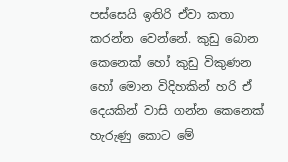පස්සෙයි ඉතිරි ඒවා කතා කරන්න වෙන්නේ. කුඩු බොන කෙනෙක් හෝ කුඩු විකුණන හෝ මොන විදිහකින් හරි ඒ දෙයකින් වාසි ගන්න කෙනෙක් හැරුණු කොට මේ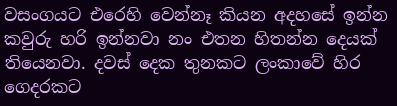වසංගයට එරෙහි වෙන්නෑ කියන අදහසේ ඉන්න කවුරු හරි ඉන්නවා නං එතන හිතන්න දෙයක් තියෙනවා. දවස් දෙක තුනකට ලංකාවේ හිර ගෙදරකට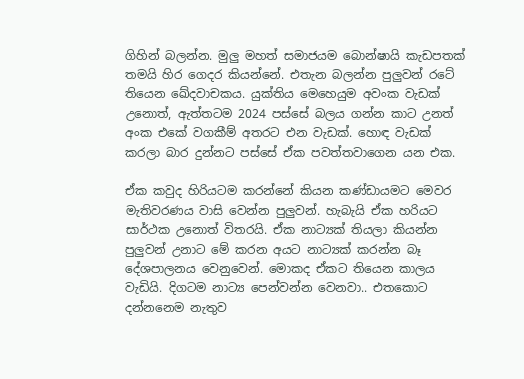ගිහින් බලන්න. මුලු මහත් සමාජයම බොන්ෂායි කැඩපතක් තමයි හිර ගෙදර කියන්නේ. එතැන බලන්න පුලුවන් රටේ තියෙන ඛේදවාචකය. යුක්තිය මෙහෙයුම අවංක වැඩක් උනොත්, ඇත්තටම 2024 පස්සේ බලය ගන්න කාට උනත් අංක එකේ වගකීම් අතරට එන වැඩක්. හොඳ වැඩක් කරලා බාර දුන්නට පස්සේ ඒක පවත්තවාගෙන යන එක.

ඒක කවුද හිරියටම කරන්නේ කියන කණ්ඩායමට මෙවර මැතිවරණය වාසි වෙන්න පුලුවන්. හැබැයි ඒක හරියට සාර්ථක උනොත් විතරයි. ඒක නාට්‍යක් තියලා කියන්න පුලුවන් උනාට මේ කරන අයට නාට්‍යක් කරන්න බෑ දේශපාලනය වෙනුවෙන්. මොකද ඒකට තියෙන කාලය වැඩියි. දිගටම නාට්‍ය පෙන්වන්න වෙනවා.. එතකොට දන්නනෙම නැතුව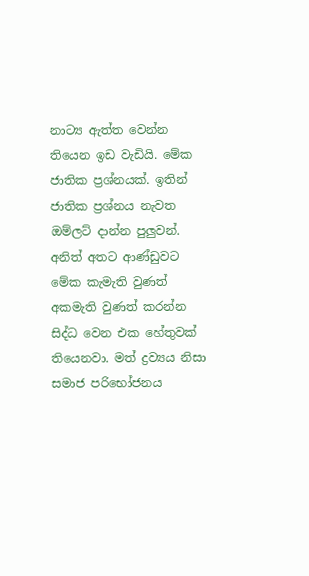නාට්‍ය ඇත්ත වෙන්න තියෙන ඉඩ වැඩියි. මේක ජාතික ප්‍රශ්නයක්. ඉතින් ජාතික ප්‍රශ්නය නැවත ඔම්ලට් දාන්න පුලුවන්. අනිත් අතට ආණ්ඩුවට මේක කැමැති වුණත් අකමැති වුණත් කරන්න සිද්ධ වෙන එක හේතුවක් තියෙනවා. මත් ද්‍රව්‍යය නිසා සමාජ පරිභෝජනය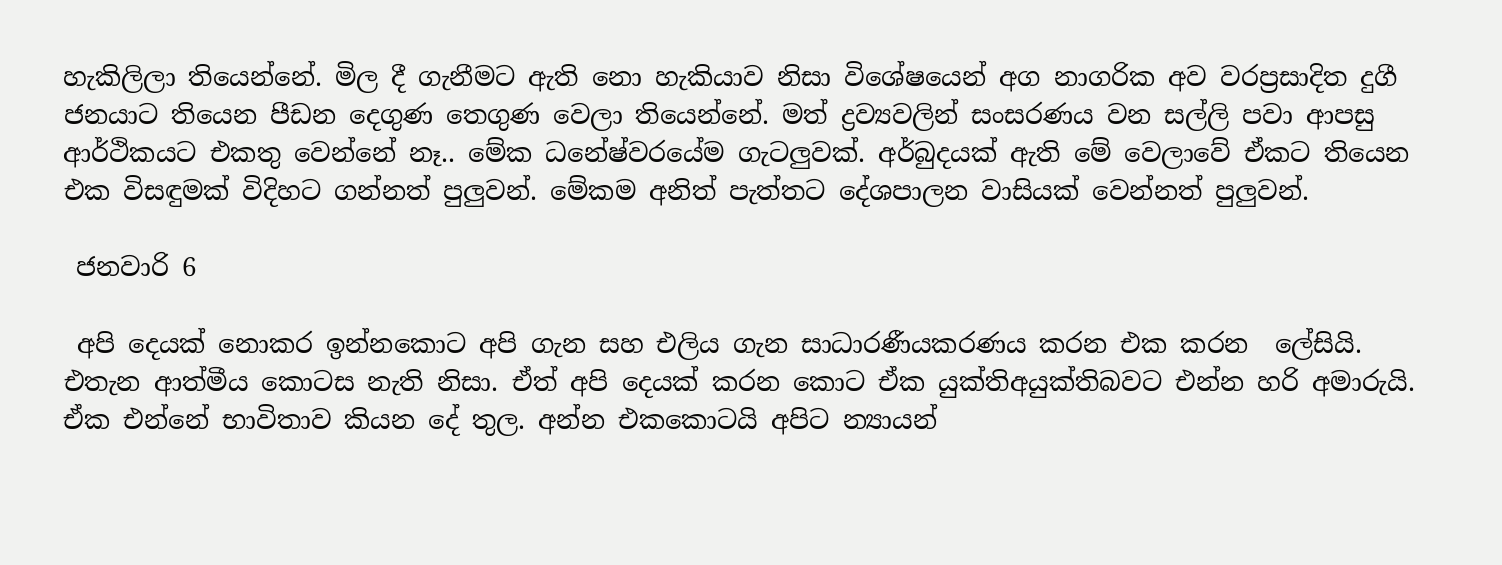හැකිලිලා තියෙන්නේ. මිල දී ගැනීමට ඇති නො හැකියාව නිසා විශේෂයෙන් අග නාගරික අව වරප්‍රසාදිත දුගී ජනයාට තියෙන පීඩන දෙගුණ තෙගුණ වෙලා තියෙන්නේ. මත් ද්‍රව්‍යවලින් සංසරණය වන සල්ලි පවා ආපසු ආර්ථිකයට එකතු වෙන්නේ නෑ.. මේක ධනේෂ්වරයේම ගැටලුවක්. අර්බුදයක් ඇති මේ වෙලාවේ ඒකට තියෙන එක විසඳුමක් විදිහට ගන්නත් පුලුවන්. මේකම අනිත් පැත්තට දේශපාලන වාසියක් වෙන්නත් පුලුවන්.

 ජනවාරි 6

 අපි දෙයක් නොකර ඉන්නකොට අපි ගැන සහ එලිය ගැන සාධාරණීයකරණය කරන එක කරන  ලේසියි. එතැන ආත්මීය කොටස නැති නිසා. ඒත් අපි දෙයක් කරන කොට ඒක යුක්තිඅයුක්තිබවට එන්න හරි අමාරුයි. ඒක එන්නේ භාවිතාව කියන දේ තුල. අන්න එකකොටයි අපිට න්‍යායන්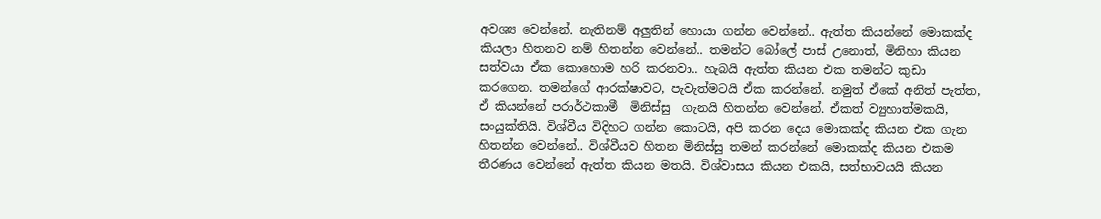අවශ්‍ය වෙන්නේ. නැතිනම් අලුතින් හොයා ගන්න වෙන්නේ.. ඇත්ත කියන්නේ මොකක්ද කියලා හිතනව නම් හිතන්න වෙන්නේ.. තමන්ට බෝලේ පාස් උනොත්, මිනිහා කියන සත්වයා ඒක කොහොම හරි කරනවා.. හැබයි ඇත්ත කියන එක තමන්ට කුඩා කරගෙන. තමන්ගේ ආරක්ෂාවට, පැවැත්මටයි ඒක කරන්නේ. නමුත් ඒකේ අනිත් පැත්ත, ඒ කියන්නේ පරාර්ථකාමී  මිනිස්සු  ගැනයි හිතන්න වෙන්නේ. ඒකත් ව්‍යුහාත්මකයි, සංයුක්තියි. විශ්වීය විදිහට ගන්න කොටයි, අපි කරන දෙය මොකක්ද කියන එක ගැන හිතන්න වෙන්නේ.. විශ්වීයව හිතන මිනිස්සු තමන් කරන්නේ මොකක්ද කියන එකම තීරණය වෙන්නේ ඇත්ත කියන මතයි. විශ්වාසය කියන එකයි, සත්භාවයයි කියන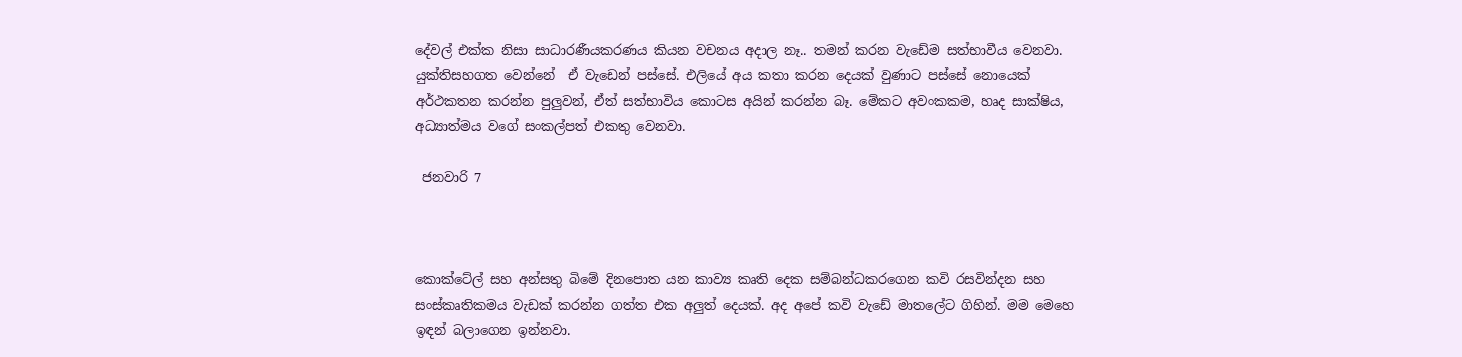දේවල් එක්ක නිසා සාධාරණීයකරණය කියන වචනය අදාල නෑ.. තමන් කරන වැඩේම සත්භාවීය වෙනවා. යුක්තිසහගත වෙන්නේ  ඒ වැඩෙන් පස්සේ. එලියේ අය කතා කරන දෙයක් වුණාට පස්සේ නොයෙක් අර්ථකතන කරන්න පුලුවන්, ඒත් සත්භාවිය කොටස අයින් කරන්න බෑ. මේකට අවංකකම, හෘද සාක්ෂිය, අධ්‍යාත්මය වගේ සංකල්පත් එකතු වෙනවා.

 ජනවාරි 7



කොක්ටේල් සහ අන්සතු බිමේ දිනපොත යන කාව්‍ය කෘති දෙක සම්බන්ධකරගෙන කවි රසවින්දන සහ සංස්කෘතිකමය වැඩක් කරන්න ගත්ත එක අලුත් දෙයක්. අද අපේ කවි වැඩේ මාතලේට ගිහින්. මම මෙහෙ ඉඳන් බලාගෙන ඉන්නවා.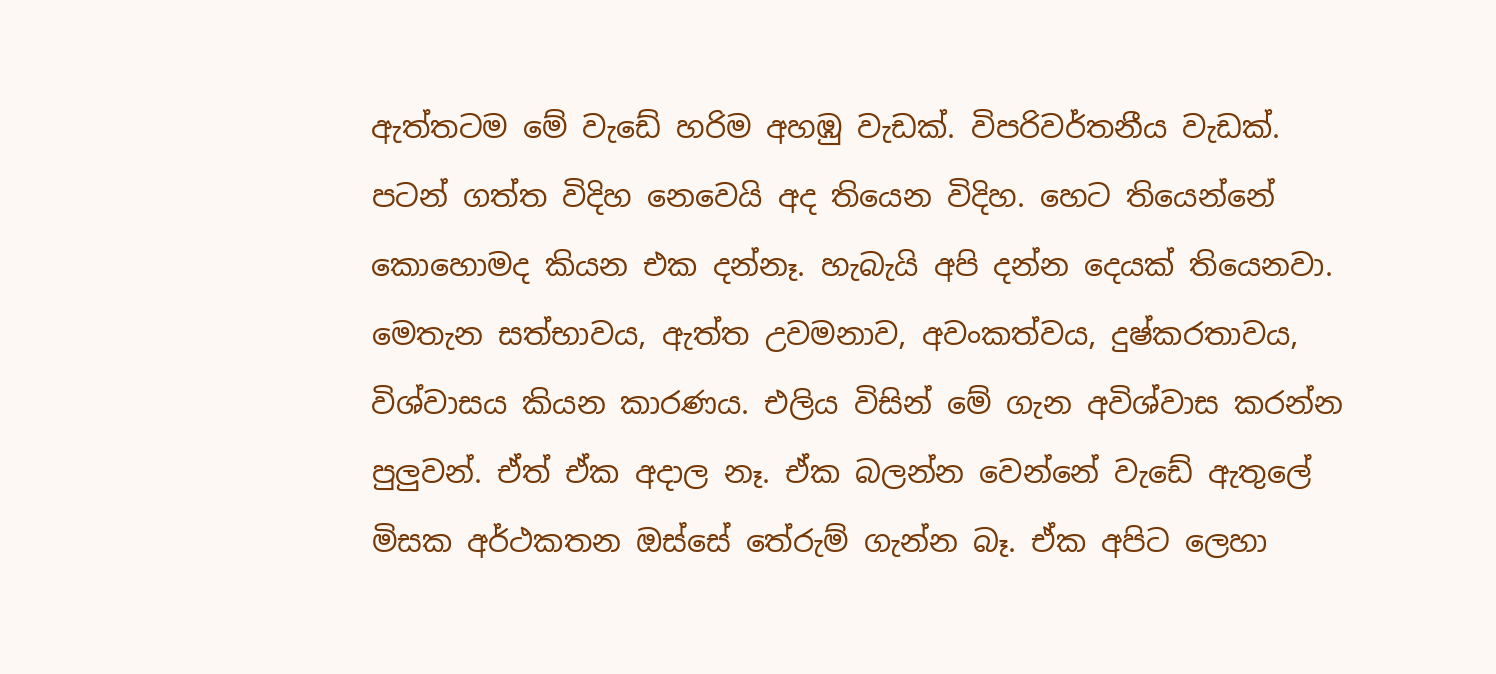ඇත්තටම මේ වැඩේ හරිම අහඹු වැඩක්. විපරිවර්තනීය වැඩක්. පටන් ගත්ත විදිහ නෙවෙයි අද තියෙන විදිහ. හෙට තියෙන්නේ කොහොමද කියන එක දන්නෑ. හැබැයි අපි දන්න දෙයක් තියෙනවා. මෙතැන සත්භාවය, ඇත්ත උවමනාව, අවංකත්වය, දුෂ්කරතාවය, විශ්වාසය කියන කාරණය. එලිය විසින් මේ ගැන අවිශ්වාස කරන්න පුලුවන්. ඒත් ඒක අදාල නෑ. ඒක බලන්න වෙන්නේ වැඩේ ඇතුලේ මිසක අර්ථකතන ඔස්සේ තේරුම් ගැන්න බෑ. ඒක අපිට ලෙහා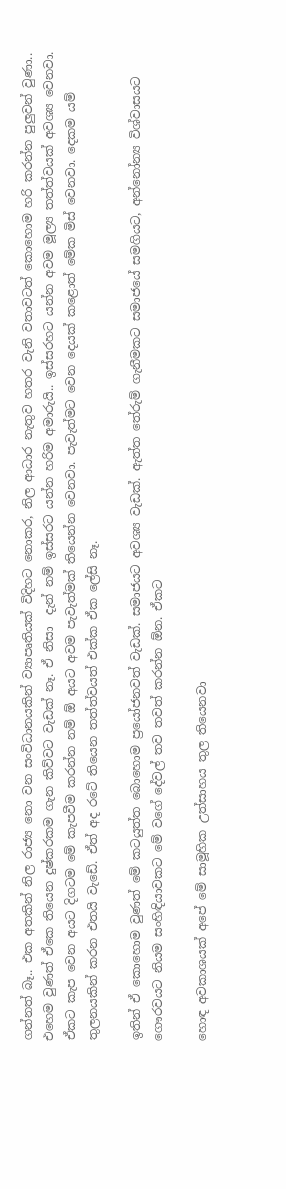ගන්නත් බෑ.. එක අතකින් නිල රාජ්‍ය නො වන සංවිධානයකින් ව්‍යාපෘතියක් විදිහට නොකර, නිල ආධාර නැතුව හතර වැනි වතාවටත් කොහොම හරි කරන්න පුලුවන් වුණා.. එහෙම වුණත් ඒකෙ තියෙන දුෂ්කරකම ගැන කිව්වට වැඩක් නෑ. ඒ නිසා  දැන් නම් ඉස්සරට යන්න හරිම අමාරුයි.. ඉස්සරහට යන්න අවම මූල්‍ය තත්ත්වයක් අවශ්‍ය වෙනවා. ඒකට කැප වෙන අයට දිගටම මේ කැපවීම කරන්න නම් ඕ අයට අවම පැවැත්මක් තියෙන්න වෙනවා. පැවැත්මට වෙන දෙයක් කළොත් මේක මිස් වෙනවා. දෙකම යම් තුලනයකින් කරන එතයි වැඩේ. ඒත් අද රටේ තියෙන තත්ත්වයත් එක්ක ඒක ලේසි නෑ.

ඉතින් ඒ කොහොම වුණත් මේ කටයුත්ත බොහොම ප්‍රයෝජනවත් වැඩක්. සමාජයට අවශ්‍ය වැඩක්. ඇත්ත තේරුම් ගැනීමකට සමාජයේ සමගියට, අන්නෝන්‍ය විශ්වාසයට ගෞරවයට නියම සංහිඳියාවකට මේ වගේ දේවල් තව තවත් කරන්න ඕන. ඒකට

හොඳ අවකාශයක් අපේ මේ සාමූහික උත්සාහය තුල තියෙනවා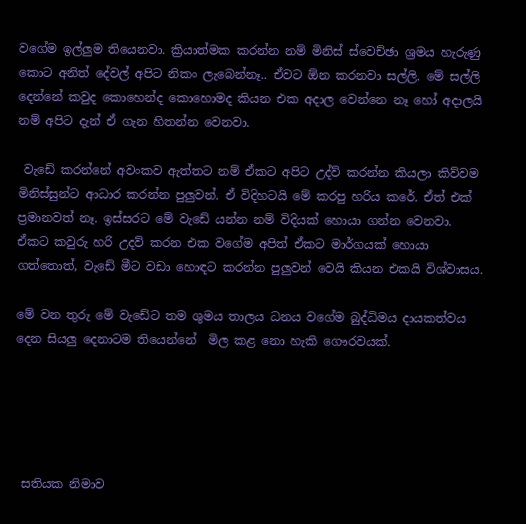වගේම ඉල්ලුම තියෙනවා. ක්‍රියාත්මක කරන්න නම් මිනිස් ස්වෙච්ඡා ශ්‍රමය හැරුණු කොට අනිත් දේවල් අපිට නිකං ලැබෙන්නෑ.. ඒවට ඕන කරනවා සල්ලි. මේ සල්ලි දෙන්නේ කවුද කොහෙන්ද කොහොමද කියන එක අදාල වෙන්නෙ නෑ හෝ අදාලයි නම් අපිට දැන් ඒ ගැන හිතන්න වෙනවා.

 වැඩේ කරන්නේ අවංකව ඇත්තට නම් ඒකට අපිට උද්ව් කරන්න කියලා කිව්වම මිනිස්සුන්ට ආධාර කරන්න පුලුවන්. ඒ විදිහටයි මේ කරපු හරිය කරේ. ඒත් එක් ප්‍රමානවත් නෑ. ඉස්සරට මේ වැඩේ යන්න නම් විදියක් හොයා ගන්න වෙනවා. ඒකට කවුරු හරි උදව් කරන එක වගේම අපිත් ඒකට මාර්ගයක් හොයා ගත්තොත්, වැඩේ මීට වඩා හොඳට කරන්න පුලුවන් වෙයි කියන එකයි විශ්වාසය.

මේ වන තුරු මේ වැඩේට තම ශුමය තාලය ධනය වගේම බුද්ධිමය දායකත්වය දෙන සියලු දෙනාටම තියෙන්නේ  මිල කළ නො හැකි ගෞරවයක්.





 සතියක නිමාව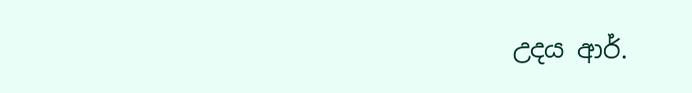උදය ආර්.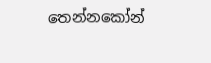තෙන්නකෝන්